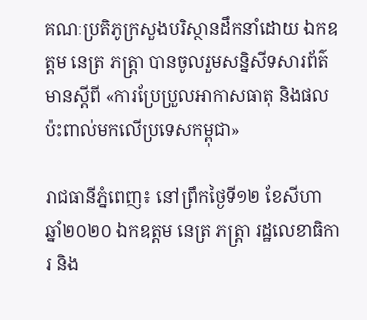គណៈប្រតិភូក្រសួងបរិស្ថានដឹកនាំដោយ ឯកឧត្តម នេត្រ ភត្រ្តា បានចូលរួមសន្និសីទសារព័ត៌មានស្តីពី «ការប្រែប្រួលអាកាសធាតុ និងផលប៉ះពាល់មកលើប្រទេសកម្ពុជា»

រាជធានីភ្នំពេញ៖ នៅព្រឹកថ្ងៃទី១២ ខែសីហា ឆ្នាំ២០២០ ឯកឧត្តម នេត្រ ភត្ដ្រា រដ្ឋលេខាធិការ និង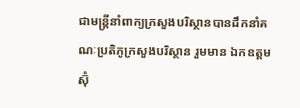ជាមន្រ្តីនាំពាក្យក្រសួងបរិស្ថានបានដឹកនាំគណៈប្រតិភូក្រសួងបរិស្ថាន រួមមាន ឯកឧត្តម ស៊ុំ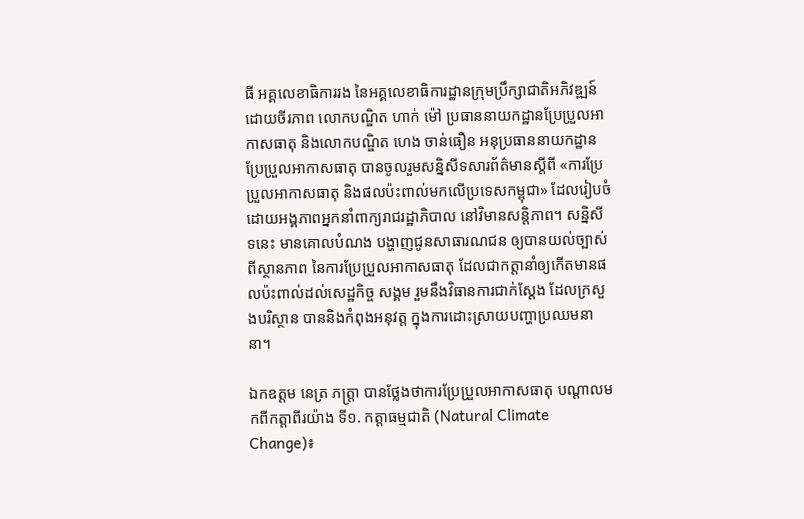ធី អគ្គលេខាធិការរង នៃអគ្គលេខាធិការដ្ឋានក្រុមប្រឹក្សាជាតិអភិវឌ្ឍន៍ដោយចីរភាព លោកបណ្ឌិត ហាក់ ម៉ៅ ប្រធាននាយកដ្ឋានប្រែប្រួលអាកាសធាតុ និងលោកបណ្ឌិត ហេង ចាន់ធឿន អនុប្រធាននាយកដ្ឋានប្រែប្រួលអាកាសធាតុ បានចូលរួមសន្និសីទសារព័ត៌មានស្តីពី «ការប្រែប្រួលអាកាសធាតុ និងផលប៉ះពាល់មកលើប្រទេសកម្ពុជា» ដែលរៀបចំដោយអង្គភាពអ្នកនាំពាក្យរាជរដ្ឋាភិបាល នៅវិមានសន្តិភាព។ សន្និសីទនេះ មានគោលបំណង បង្ហាញជូនសាធារណជន ឲ្យបានយល់ច្បាស់ពីស្ថានភាព នៃការប្រែប្រួលអាកាសធាតុ ដែលជាកត្តានាំឲ្យកើតមានផលប៉ះពាល់ដល់សេដ្ឋកិច្ច សង្គម រួមនឹងវិធានការជាក់ស្ដែង ដែលក្រសួងបរិស្ថាន បាននិងកំពុងអនុវត្ត ក្នុងការដោះស្រាយបញ្ហាប្រឈមនានា។

ឯកឧត្តម នេត្រ ភត្ដ្រា បានថ្លែងថាការប្រែប្រួលអាកាសធាតុ បណ្ដាលមកពីកត្តាពីរយ៉ាង ទី១. កត្តាធម្មជាតិ (Natural Climate Change)៖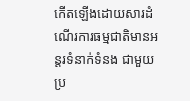កើតឡើងដោយសារដំណើរការធម្មជាតិមានអន្តរទំនាក់ទំនង ជាមួយប្រ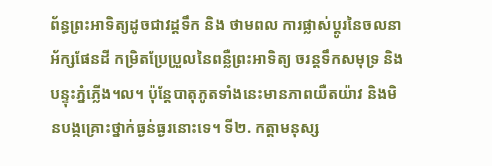ព័ន្ធព្រះអាទិត្យដូចជាវដ្តទឹក និង ថាមពល ការផ្លាស់ប្តូរនៃចលនាអ័ក្សផែនដី កម្រិតប្រែប្រួលនៃពន្លឺព្រះអាទិត្យ ចរន្តទឹកសមុទ្រ និងបន្ទុះភ្នំភ្លើង។ល។ ប៉ុន្តែបាតុភូតទាំងនេះមានភាពយឺតយ៉ាវ និងមិនបង្កគ្រោះថ្នាក់ធ្ងន់ធ្ងរនោះទេ។ ទី២. កត្តាមនុស្ស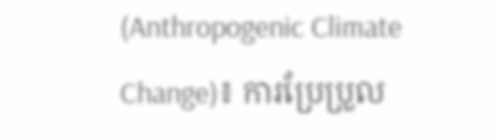(Anthropogenic Climate Change)៖ ការប្រែប្រួល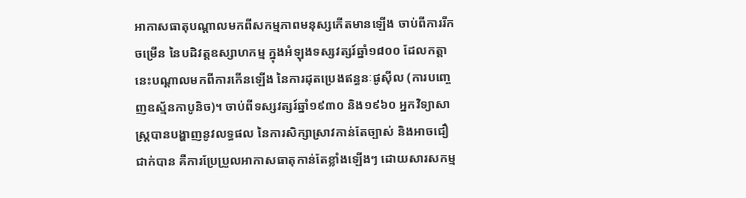អាកាសធាតុបណ្តាលមកពីសកម្មភាពមនុស្សកើតមានឡើង ចាប់ពីការរីកចម្រើន នៃបដិវត្តឧស្សាហកម្ម ក្នុងអំឡុងទស្សវត្សរ៍ឆ្នាំ១៨០០ ដែលកត្តានេះបណ្តាលមកពីការកើនឡើង នៃការដុតប្រេងឥន្ធនៈផូស៊ីល (ការបញ្ចេញឧស្ម័នកាបូនិច)។ ចាប់ពីទស្សវត្សរ៍ឆ្នាំ១៩៣០ និង១៩៦០ អ្នកវិទ្យាសាស្ត្របានបង្ហាញនូវលទ្ធផល នៃការសិក្សាស្រាវកាន់តែច្បាស់ និងអាចជឿជាក់បាន គឺការប្រែប្រួលអាកាសធាតុកាន់តែខ្លាំងឡើងៗ ដោយសារសកម្ម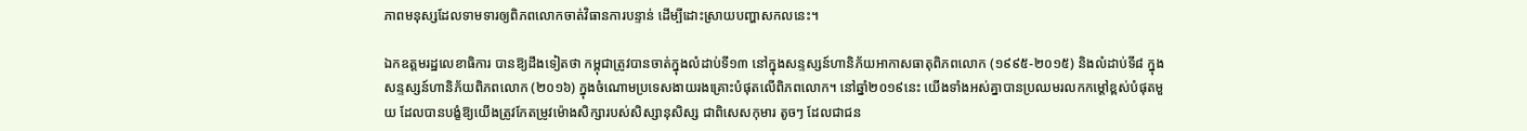ភាពមនុស្សដែលទាមទារឲ្យពិភពលោកចាត់វិធានការបន្ទាន់ ដើម្បីដោះស្រាយបញ្ហាសកលនេះ។

ឯកឧត្តមរដ្ឋលេខាធិការ បានឱ្យដឹងទៀតថា កម្ពុជាត្រូវបានចាត់ក្នុងលំដាប់ទី១៣ នៅក្នុងសន្ទស្សន៍ហានិភ័យអាកាសធាតុពិភពលោក (១៩៩៥-២០១៥) និងលំដាប់ទី៨ ក្នុងសន្ទស្សន៍ហានិភ័យពិភពលោក (២០១៦) ក្នុងចំណោមប្រទេសងាយរងគ្រោះបំផុតលើពិភពលោក។ នៅឆ្នាំ២០១៩នេះ យើងទាំងអស់គ្នាបានប្រឈមរលកកម្តៅខ្ពស់បំផុតមួយ ដែលបានបង្ខំឱ្យយើងត្រូវកែតម្រូវម៉ោងសិក្សារបស់សិស្សានុសិស្ស ជាពិសេសកុមារ តូចៗ ដែលជាជន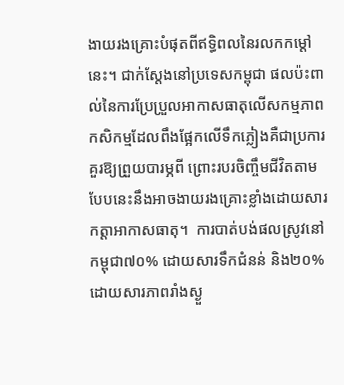ងាយរងគ្រោះបំផុតពីឥទ្ធិពលនៃរលកកម្តៅនេះ។ ជាក់ស្តែងនៅប្រទេសកម្ពុជា ផលប៉ះពាល់នៃការប្រែប្រួលអាកាសធាតុលើសកម្មភាពកសិកម្មដែលពឹងផ្អែកលើទឹកភ្លៀងគឺជាប្រការគួរឱ្យព្រួយបារម្ភពី ព្រោះរបរចិញ្ចឹមជីវិតតាមបែបនេះនឹងអាចងាយរងគ្រោះខ្លាំងដោយសារកត្តាអាកាសធាតុ។  ការបាត់បង់ផលស្រូវនៅកម្ពុជា៧០% ដោយសារទឹកជំនន់ និង២០% ដោយសារភាពរាំងស្ងួ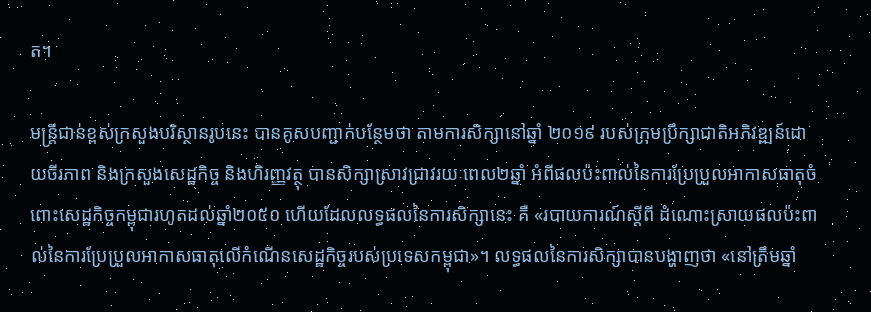ត។

មន្ត្រីជាន់ខ្ពស់ក្រសួងបរិស្ថានរូបនេះ បានគូសបញ្ជាក់បន្ថែមថា តាមការសិក្សានៅឆ្នាំ ២០១៩ របស់ក្រុមប្រឹក្សាជាតិអភិវឌ្ឍន៍ដោយចីរភាព និងក្រសួងសេដ្ឋកិច្ច និងហិរញ្ញវត្ថុ បានសិក្សាស្រាវជ្រាវរយៈពេល២ឆ្នាំ អំពីផលប៉ះពាល់នៃការប្រែប្រួលអាកាសធាតុចំពោះសេដ្ឋកិច្ចកម្ពុជារហូតដល់ឆ្នាំ២០៥០ ហើយដែលលទ្ធផលនៃការសិក្សានេះ គឺ «របាយការណ៍ស្តីពី ដំណោះស្រាយផលប៉ះពាល់នៃការប្រែប្រួលអាកាសធាតុលើកំណើនសេដ្ឋកិច្ចរបស់ប្រទេសកម្ពុជា»។ លទ្ធផលនៃការសិក្សាបានបង្ហាញថា «នៅត្រឹមឆ្នាំ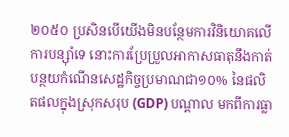២០៥០ ប្រសិនបើយើងមិនបន្ថែមការវិនិយោគលើការបន្ស៊ាំទេ នោះការប្រែប្រួលអាកាសធាតុនឹងកាត់បន្ថយកំណើនសេដ្ឋកិច្ចប្រមាណជា១០% នៃផលិតផលក្នុងស្រុកសរុប (GDP) បណ្តាល មកពីការធ្លា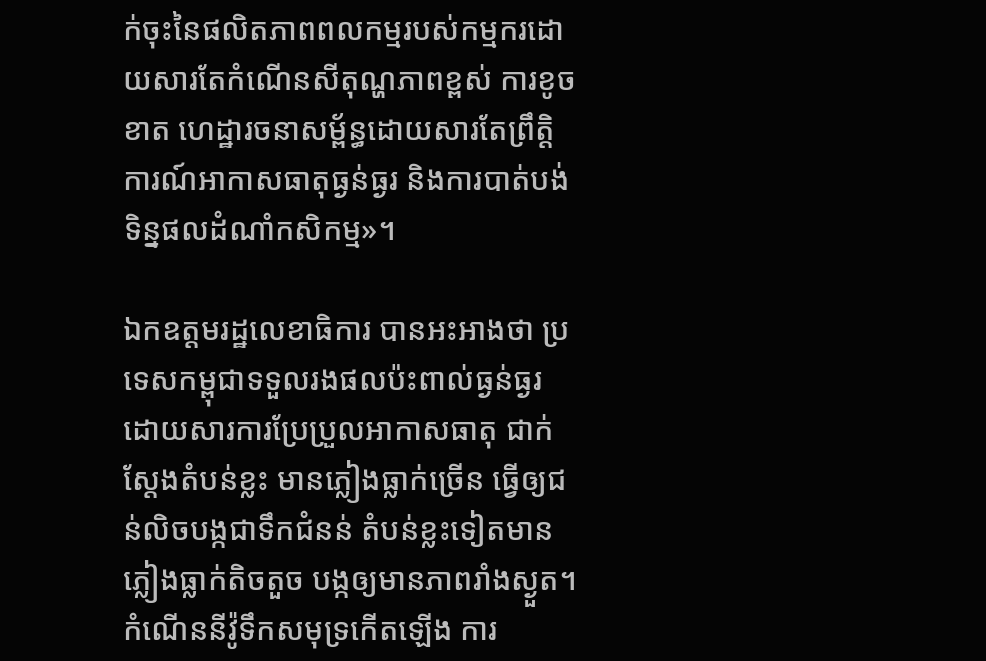ក់ចុះនៃផលិតភាពពលកម្មរបស់កម្មករដោយសារតែកំណើនសីតុណ្ហភាពខ្ពស់ ការខូចខាត ហេដ្ឋារចនាសម្ព័ន្ធដោយសារតែព្រឹត្តិការណ៍អាកាសធាតុធ្ងន់ធ្ងរ និងការបាត់បង់ទិន្នផលដំណាំកសិកម្ម»។

ឯកឧត្តមរដ្ឋលេខាធិការ បានអះអាងថា ប្រទេសកម្ពុជាទទួលរងផលប៉ះពាល់ធ្ងន់ធ្ងរ ដោយសារការប្រែប្រួលអាកាសធាតុ ជាក់ស្តែងតំបន់ខ្លះ មានភ្លៀងធ្លាក់ច្រើន ធ្វើឲ្យជន់លិចបង្កជាទឹកជំនន់ តំបន់ខ្លះទៀតមានភ្លៀងធ្លាក់តិចតួច បង្កឲ្យមានភាពរាំងស្ងួត។ កំណើននីវ៉ូទឹកសមុទ្រកើតឡើង ការ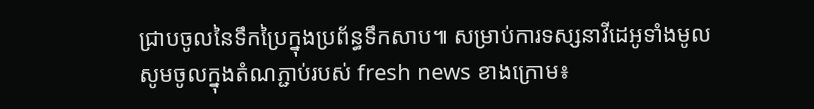ជ្រាបចូលនៃទឹកប្រៃក្នុងប្រព័ន្ធទឹកសាប៕ សម្រាប់ការទស្សនាវីដេអូទាំងមូល សូមចូលក្នុងតំណភ្ជាប់របស់ fresh news ខាងក្រោម៖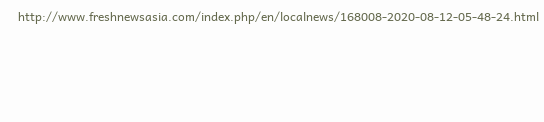http://www.freshnewsasia.com/index.php/en/localnews/168008-2020-08-12-05-48-24.html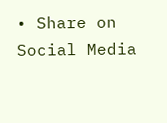• Share on Social Media